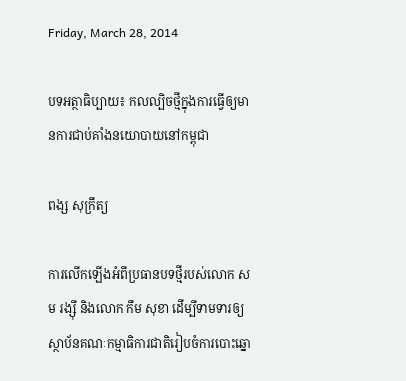Friday, March 28, 2014

បទអត្ថាធិប្បាយ៖ កលល្បិចថ្មីក្នុងការធ្វើឲ្យមានការជាប់គាំងនយោបាយនៅកម្ពុជា

ពង្ស សុក្រឹត្យ

ការលើកឡើងអំពីប្រធានបទថ្មីរបស់លោក សម រង្ស៊ី និងលោក កឹម សុខា ដើម្បីទាមទារឲ្យស្ថាប័នគណៈកម្មាធិការជាតិរៀបចំការបោះឆ្នោ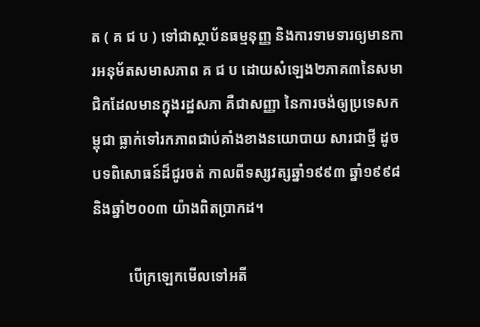ត ( គ ជ ប ) ទៅជាស្ថាប័នធម្មនុញ្ញ និងការទាមទារឲ្យមានការអនុម័តសមាសភាព គ ជ ប ដោយសំឡេង២ភាគ៣នៃសមាជិកដែលមានក្នុងរដ្ឋសភា គឺជាសញ្ញា នៃការចង់ឲ្យប្រទេសកម្ពុជា ធ្លាក់ទៅរកភាពជាប់គាំងខាងនយោបាយ សារជាថ្មី ដូចបទពិសោធន៍ដ៏ជូរចត់ កាលពីទស្សវត្សឆ្នាំ១៩៩៣ ឆ្នាំ១៩៩៨ និងឆ្នាំ២០០៣ យ៉ាងពិតប្រាកដ។

          បើក្រឡេកមើលទៅអតី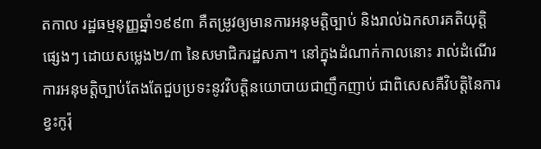តកាល រដ្ឋធម្មនុញ្ញឆ្នាំ១៩៩៣ គឺតម្រូវឲ្យមានការអនុមត្តិច្បាប់ និងរាល់ឯកសារគតិយុត្តិផ្សេងៗ ដោយសម្លេង២/៣ នៃសមាជិករដ្ឋសភា។ នៅក្នុងដំណាក់កាលនោះ រាល់ដំណើរការអនុមត្តិច្បាប់តែងតែជួបប្រទះនូវវិបត្តិនយោបាយជាញឹកញាប់ ជាពិសេសគឺវិបត្តិនៃការខ្វះកូរ៉ុ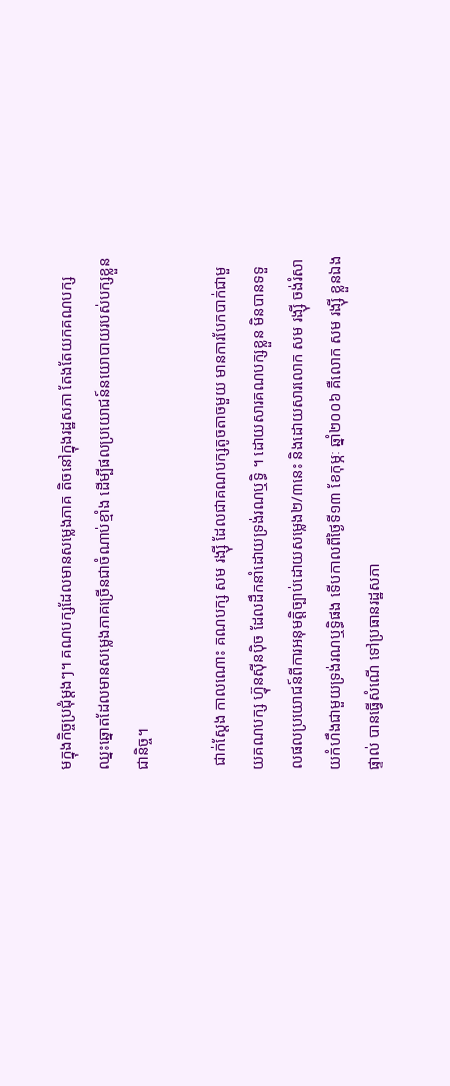មក្នុងកិច្ចប្រជុំម្តងៗ។ គណបក្សដែលមានសម្លេងភាគ តិចនៅក្នុងរដ្ឋសភា តែងតែយកគណបក្សឈ្នះឆ្នោតដែលមានសម្លេងភាគច្រើនជាចំណាប់ខ្មាំង ដើម្បីផលប្រយោជន៍នយោបាយរបស់បក្សខ្លួនជានិច្ច។

 ជាក់ស្តែង កាលណោះ គណបក្ស សម រង្ស៊ី ដែលជាគណបក្សតូចតាចមួយ មានការបែកបាក់ជាមួយគណបក្ស ហ៊្វុនស៊ីនប៉ិច ដែលដឹកនាំដោយទ្រង់រណឬទ្ធិ ។ ដោយសារគណបក្សខ្លួន មិនបានទទួលផលប្រយោជន៍ពីការអនុមត្តិច្បាប់ដោយសម្លេង២/៣នេះ និងដោយសារលោក សម រង្ស៊ី ចង់រំសាយកំហឹងជាមួយទ្រង់រណឬទ្ធិផង ទើបកាលពីថ្ងៃទី១៣ ខែកុម្ភៈ ឆ្នាំ២០០៦ គឺលោក សម រង្ស៊ី ខ្លួនឯងផ្ទាល់ បានធ្វើសំណើ ទៅប្រធានរដ្ឋសភា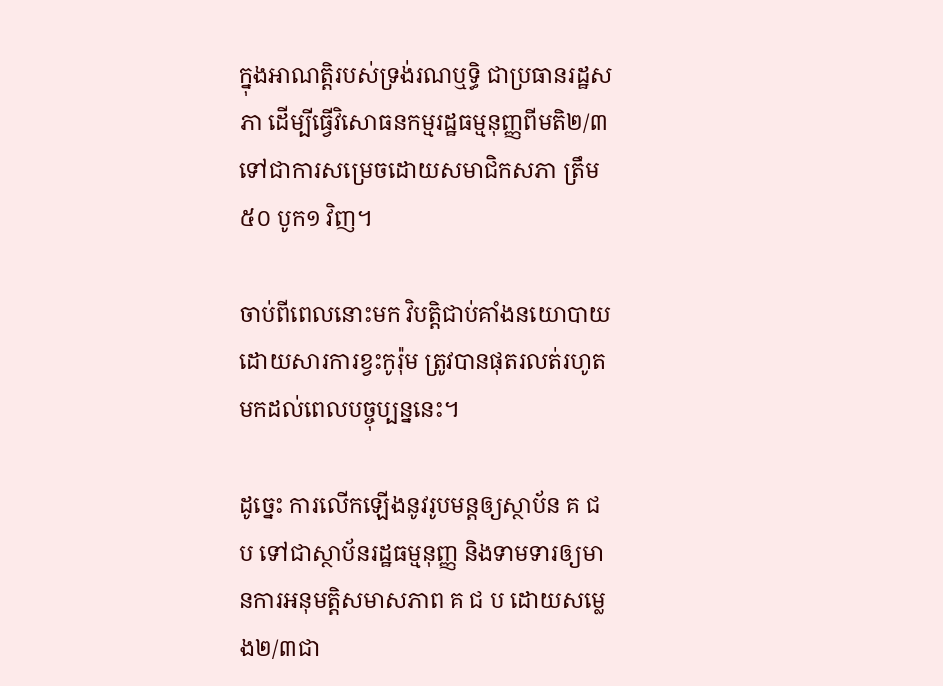ក្នុងអាណត្តិរបស់ទ្រង់រណឬទ្ធិ ជាប្រធានរដ្ឋសភា ដើម្បីធ្វើវិសោធនកម្មរដ្ឋធម្មនុញ្ញពីមតិ២/៣ ទៅជាការសម្រេចដោយសមាជិកសភា ត្រឹម៥០ បូក១ វិញ។

ចាប់ពីពេលនោះមក វិបត្តិជាប់គាំងនយោបាយដោយសារការខ្វះកូរ៉ុម ត្រូវបានផុតរលត់រហូតមកដល់ពេលបច្ចុប្បន្ននេះ។

ដូច្នេះ ការលើកឡើងនូវរូបមន្តឲ្យស្ថាប័ន គ ជ ប ទៅជាស្ថាប័នរដ្ឋធម្មនុញ្ញ និងទាមទារឲ្យមានការអនុមត្តិសមាសភាព គ ជ ប ដោយសម្លេង២/៣ជា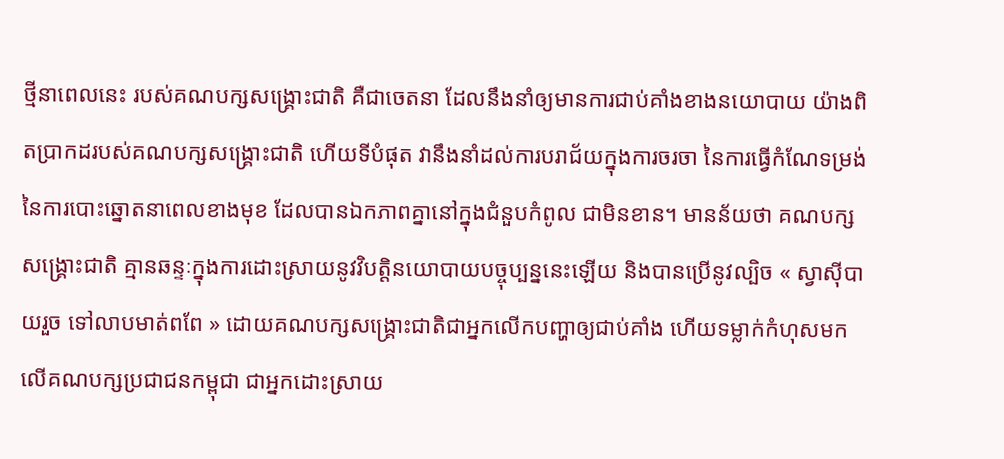ថ្មីនាពេលនេះ របស់គណបក្សសង្គ្រោះជាតិ គឺជាចេតនា ដែលនឹងនាំឲ្យមានការជាប់គាំងខាងនយោបាយ យ៉ាងពិតប្រាកដរបស់គណបក្សសង្គ្រោះជាតិ ហើយទីបំផុត វានឹងនាំដល់ការបរាជ័យក្នុងការចរចា នៃការធ្វើកំណែទម្រង់នៃការបោះឆ្នោតនាពេលខាងមុខ ដែលបានឯកភាពគ្នានៅក្នុងជំនួបកំពូល ជាមិនខាន។ មានន័យថា គណបក្សសង្គ្រោះជាតិ គ្មានឆន្ទៈក្នុងការដោះស្រាយនូវវិបត្តិនយោបាយបច្ចុប្បន្ននេះឡើយ និងបានប្រើនូវល្បិច « ស្វាស៊ីបាយរួច ទៅលាបមាត់ពពែ » ដោយគណបក្សសង្គ្រោះជាតិជាអ្នកលើកបញ្ហាឲ្យជាប់គាំង ហើយទម្លាក់កំហុសមកលើគណបក្សប្រជាជនកម្ពុជា ជាអ្នកដោះស្រាយ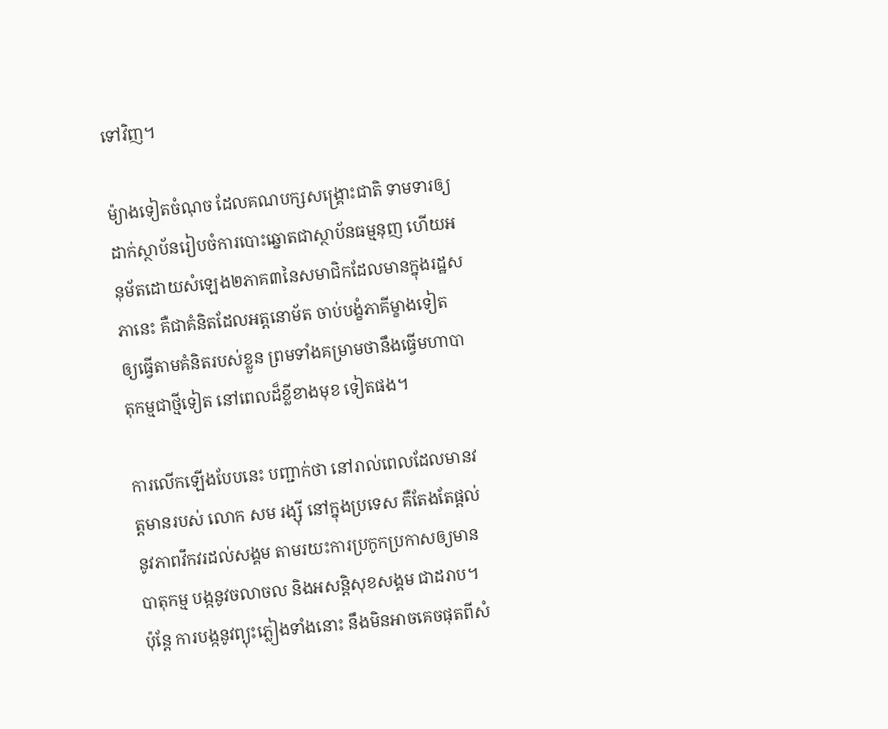ទៅវិញ។

ម៉្យាងទៀតចំណុច ដែលគណបក្សសង្គ្រោះជាតិ ទាមទារឲ្យដាក់ស្ថាប័នរៀបចំការបោះឆ្នោតជាស្ថាប័នធម្មនុញ ហើយអនុម័តដោយសំឡេង២ភាគ៣នៃសមាជិកដែលមានក្នុងរដ្ឋសភានេះ គឺជាគំនិតដែលអត្តនោម័ត ចាប់បង្ខំភាគីម្ខាងទៀត ឲ្យធ្វើតាមគំនិតរបស់ខ្លួន ព្រមទាំងគម្រាមថានឹងធ្វើមហាបាតុកម្មជាថ្មីទៀត នៅពេលដ៏ខ្លីខាងមុខ ទៀតផង។

ការលើកឡើងបែបនេះ បញ្ជាក់ថា នៅរាល់ពេលដែលមានវត្តមានរបស់ លោក សម រង្ស៊ី នៅក្នុងប្រទេស គឺតែងតែផ្តល់នូវភាពវឹកវរដល់សង្គម តាមរយះការប្រកូកប្រកាសឲ្យមានបាតុកម្ម បង្កនូវចលាចល និងអសន្តិសុខសង្គម ជាដរាប។ ប៉ុន្តែ ការបង្កនូវព្យុះភ្លៀងទាំងនោះ នឹងមិនអាចគេចផុតពីសំ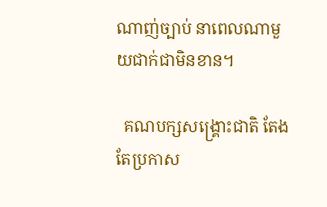ណាញ់ច្បាប់ នាពេលណាមួយជាក់ជាមិនខាន។

  គណបក្សសង្គ្រោះជាតិ តែងតែប្រកាស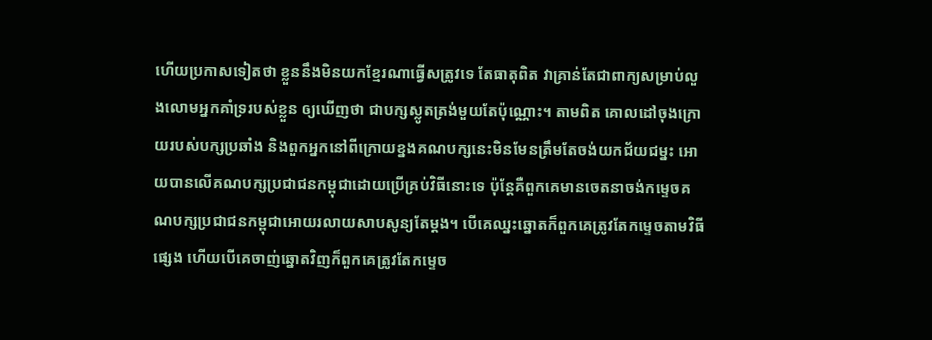ហើយប្រកាសទៀតថា ខ្លួននឹងមិនយកខ្មែរណាធ្វើសត្រូវទេ តែធាតុពិត វាគ្រាន់តែជាពាក្យសម្រាប់លួងលោមអ្នកគាំទ្ររបស់ខ្លួន ឲ្យឃើញថា ជាបក្សស្លូតត្រង់មួយតែប៉ុណ្ណោះ។ តាមពិត គោលដៅចុងក្រោយរបស់បក្សប្រឆាំង និងពួកអ្នកនៅពីក្រោយខ្នងគណបក្សនេះមិនមែនត្រឹមតែចង់យកជ័យជម្នះ អោយបានលើគណបក្សប្រជាជនកម្ពុជាដោយប្រើគ្រប់វិធីនោះទេ ប៉ុន្ដែគឺពួកគេមានចេតនាចង់កម្ទេចគណបក្សប្រជាជនកម្ពុជាអោយរលាយសាបសូន្យតែម្ដង។ បើគេឈ្នះឆ្នោតក៏ពួកគេត្រូវតែកម្ទេចតាមវិធីផ្សេង ហើយបើគេចាញ់ឆ្នោតវិញក៏ពួកគេត្រូវតែកម្ទេច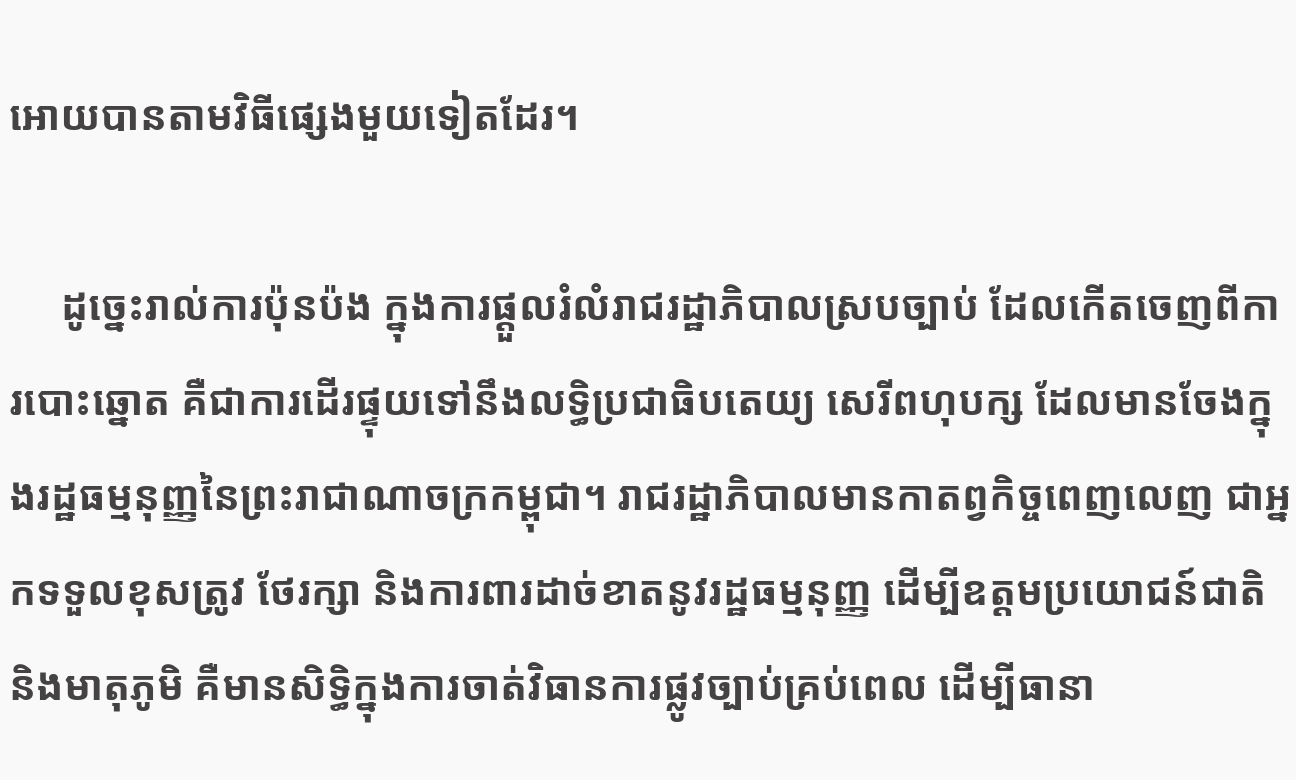អោយបានតាមវិធីផ្សេងមួយទៀតដែរ។

     ដូច្នេះរាល់ការប៉ុនប៉ង ក្នុងការផ្តួលរំលំរាជរដ្ឋាភិបាលស្របច្បាប់ ដែលកើតចេញពីការបោះឆ្នោត គឺជាការដើរផ្ទុយទៅនឹងលទ្ធិប្រជាធិបតេយ្យ សេរីពហុបក្ស ដែលមានចែងក្នុងរដ្ឋធម្មនុញ្ញនៃព្រះរាជាណាចក្រកម្ពុជា។ រាជរដ្ឋាភិបាលមានកាតព្វកិច្ចពេញលេញ ជាអ្នកទទួលខុសត្រូវ ថែរក្សា និងការពារដាច់ខាតនូវរដ្ឋធម្មនុញ្ញ ដើម្បីឧត្តមប្រយោជន៍ជាតិ និងមាតុភូមិ គឺមានសិទ្ធិក្នុងការចាត់វិធានការផ្លូវច្បាប់គ្រប់ពេល ដើម្បីធានា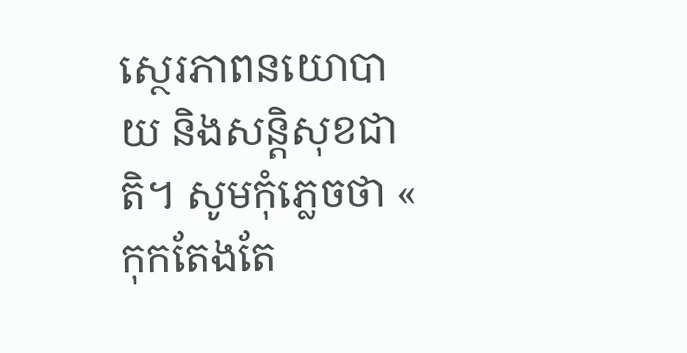ស្ថេរភាពនយោបាយ និងសន្តិសុខជាតិ។ សូមកុំភ្លេចថា « កុកតែងតែ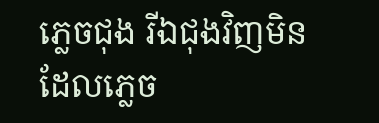ភ្លេចជុង រីឯជុងវិញមិនដែលភ្លេច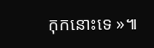កុកនោះទេ »៕